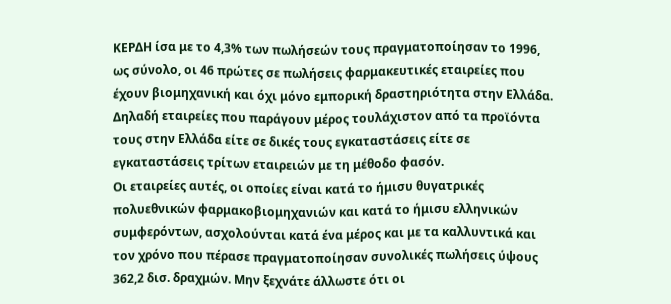ΚΕΡΔΗ ίσα με το 4,3% των πωλήσεών τους πραγματοποίησαν το 1996, ως σύνολο, οι 46 πρώτες σε πωλήσεις φαρμακευτικές εταιρείες που έχουν βιομηχανική και όχι μόνο εμπορική δραστηριότητα στην Ελλάδα. Δηλαδή εταιρείες που παράγουν μέρος τουλάχιστον από τα προϊόντα τους στην Ελλάδα είτε σε δικές τους εγκαταστάσεις είτε σε εγκαταστάσεις τρίτων εταιρειών με τη μέθοδο φασόν.
Οι εταιρείες αυτές, οι οποίες είναι κατά το ήμισυ θυγατρικές πολυεθνικών φαρμακοβιομηχανιών και κατά το ήμισυ ελληνικών συμφερόντων, ασχολούνται κατά ένα μέρος και με τα καλλυντικά και τον χρόνο που πέρασε πραγματοποίησαν συνολικές πωλήσεις ύψους 362,2 δισ. δραχμών. Μην ξεχνάτε άλλωστε ότι οι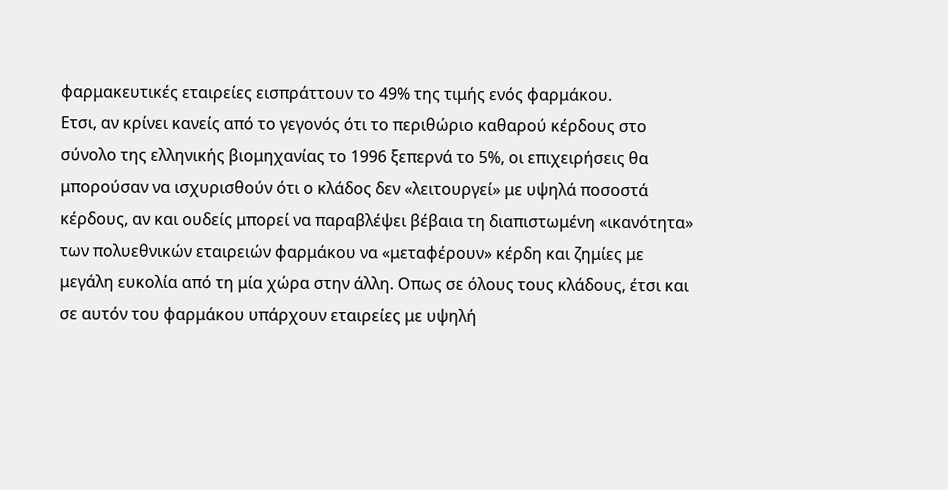φαρμακευτικές εταιρείες εισπράττουν το 49% της τιμής ενός φαρμάκου.
Ετσι, αν κρίνει κανείς από το γεγονός ότι το περιθώριο καθαρού κέρδους στο σύνολο της ελληνικής βιομηχανίας το 1996 ξεπερνά το 5%, οι επιχειρήσεις θα μπορούσαν να ισχυρισθούν ότι ο κλάδος δεν «λειτουργεί» με υψηλά ποσοστά κέρδους, αν και ουδείς μπορεί να παραβλέψει βέβαια τη διαπιστωμένη «ικανότητα» των πολυεθνικών εταιρειών φαρμάκου να «μεταφέρουν» κέρδη και ζημίες με μεγάλη ευκολία από τη μία χώρα στην άλλη. Οπως σε όλους τους κλάδους, έτσι και σε αυτόν του φαρμάκου υπάρχουν εταιρείες με υψηλή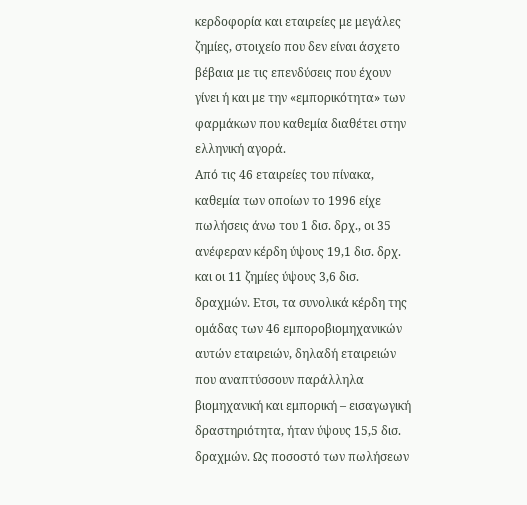κερδοφορία και εταιρείες με μεγάλες ζημίες, στοιχείο που δεν είναι άσχετο βέβαια με τις επενδύσεις που έχουν γίνει ή και με την «εμπορικότητα» των φαρμάκων που καθεμία διαθέτει στην ελληνική αγορά.
Από τις 46 εταιρείες του πίνακα, καθεμία των οποίων το 1996 είχε πωλήσεις άνω του 1 δισ. δρχ., οι 35 ανέφεραν κέρδη ύψους 19,1 δισ. δρχ. και οι 11 ζημίες ύψους 3,6 δισ. δραχμών. Ετσι, τα συνολικά κέρδη της ομάδας των 46 εμποροβιομηχανικών αυτών εταιρειών, δηλαδή εταιρειών που αναπτύσσουν παράλληλα βιομηχανική και εμπορική – εισαγωγική δραστηριότητα, ήταν ύψους 15,5 δισ. δραχμών. Ως ποσοστό των πωλήσεων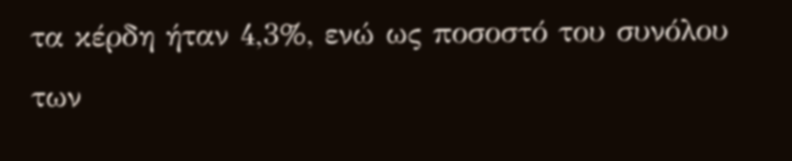τα κέρδη ήταν 4,3%, ενώ ως ποσοστό του συνόλου των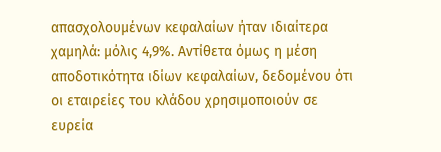απασχολουμένων κεφαλαίων ήταν ιδιαίτερα χαμηλά: μόλις 4,9%. Αντίθετα όμως η μέση αποδοτικότητα ιδίων κεφαλαίων, δεδομένου ότι οι εταιρείες του κλάδου χρησιμοποιούν σε ευρεία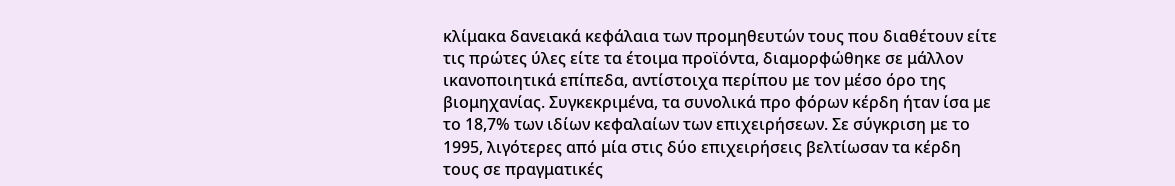κλίμακα δανειακά κεφάλαια των προμηθευτών τους που διαθέτουν είτε τις πρώτες ύλες είτε τα έτοιμα προϊόντα, διαμορφώθηκε σε μάλλον ικανοποιητικά επίπεδα, αντίστοιχα περίπου με τον μέσο όρο της βιομηχανίας. Συγκεκριμένα, τα συνολικά προ φόρων κέρδη ήταν ίσα με το 18,7% των ιδίων κεφαλαίων των επιχειρήσεων. Σε σύγκριση με το 1995, λιγότερες από μία στις δύο επιχειρήσεις βελτίωσαν τα κέρδη τους σε πραγματικές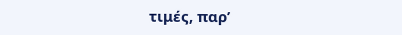τιμές, παρ’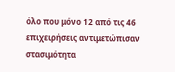όλο που μόνο 12 από τις 46 επιχειρήσεις αντιμετώπισαν στασιμότητα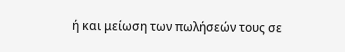ή και μείωση των πωλήσεών τους σε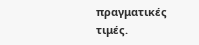πραγματικές τιμές.